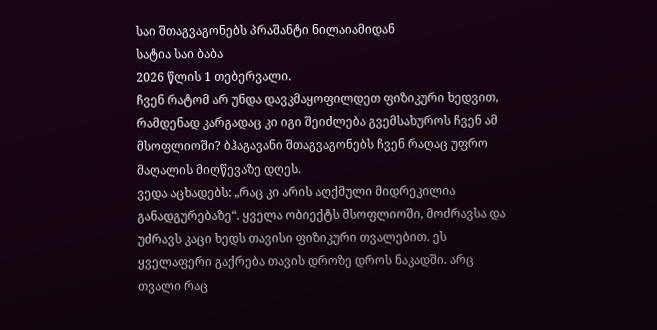საი შთაგვაგონებს პრაშანტი ნილაიამიდან
სატია საი ბაბა
2026 წლის 1 თებერვალი.
ჩვენ რატომ არ უნდა დავკმაყოფილდეთ ფიზიკური ხედვით, რამდენად კარგადაც კი იგი შეიძლება გვემსახუროს ჩვენ ამ მსოფლიოში? ბჰაგავანი შთაგვაგონებს ჩვენ რაღაც უფრო მაღალის მიღწევაზე დღეს.
ვედა აცხადებს: „რაც კი არის აღქმული მიდრეკილია განადგურებაზე“. ყველა ობიექტს მსოფლიოში, მოძრავსა და უძრავს კაცი ხედს თავისი ფიზიკური თვალებით. ეს ყველაფერი გაქრება თავის დროზე დროს ნაკადში. არც თვალი რაც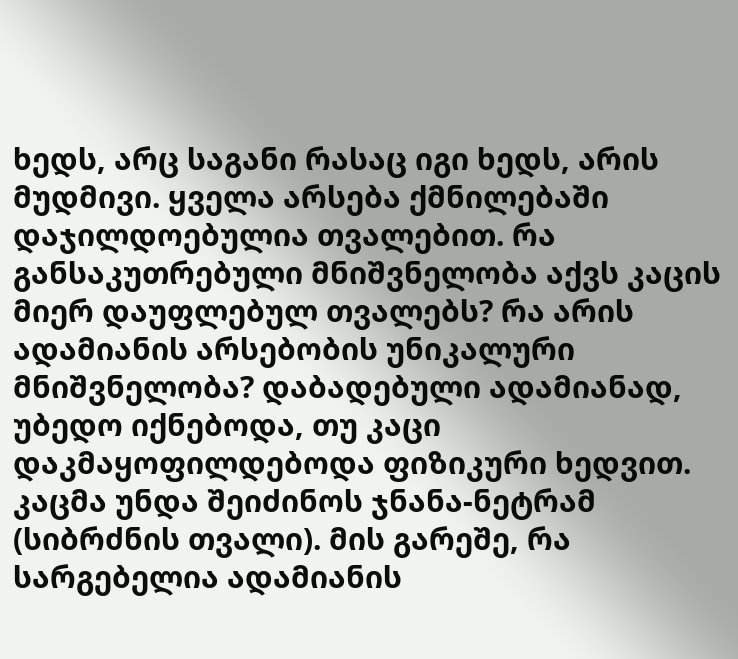ხედს, არც საგანი რასაც იგი ხედს, არის მუდმივი. ყველა არსება ქმნილებაში დაჯილდოებულია თვალებით. რა განსაკუთრებული მნიშვნელობა აქვს კაცის მიერ დაუფლებულ თვალებს? რა არის ადამიანის არსებობის უნიკალური მნიშვნელობა? დაბადებული ადამიანად, უბედო იქნებოდა, თუ კაცი დაკმაყოფილდებოდა ფიზიკური ხედვით. კაცმა უნდა შეიძინოს ჯნანა-ნეტრამ (სიბრძნის თვალი). მის გარეშე, რა სარგებელია ადამიანის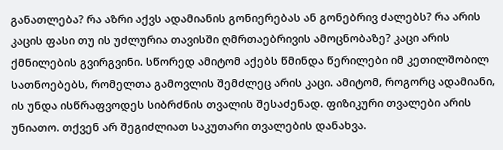განათლება? რა აზრი აქვს ადამიანის გონიერებას ან გონებრივ ძალებს? რა არის კაცის ფასი თუ ის უძლურია თავისში ღმრთაებრივის ამოცნობაზე? კაცი არის ქმნილების გვირგვინი. სწორედ ამიტომ აქებს წმინდა წერილები იმ კეთილშობილ სათნოებებს, რომელთა გამოვლის შემძლეც არის კაცი. ამიტომ, როგორც ადამიანი, ის უნდა ისწრაფვოდეს სიბრძნის თვალის შესაძენად. ფიზიკური თვალები არის უნიათო. თქვენ არ შეგიძლიათ საკუთარი თვალების დანახვა.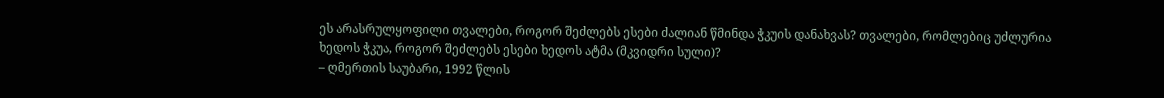ეს არასრულყოფილი თვალები, როგორ შეძლებს ესები ძალიან წმინდა ჭკუის დანახვას? თვალები, რომლებიც უძლურია ხედოს ჭკუა, როგორ შეძლებს ესები ხედოს ატმა (მკვიდრი სული)?
– ღმერთის საუბარი, 1992 წლის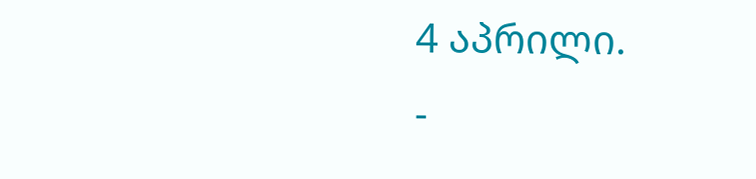4 აპრილი.
-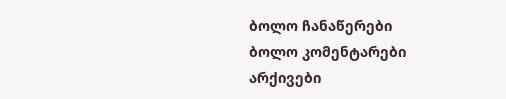ბოლო ჩანაწერები
ბოლო კომენტარები
არქივები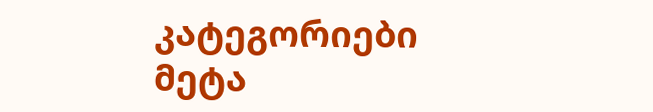კატეგორიები
მეტა